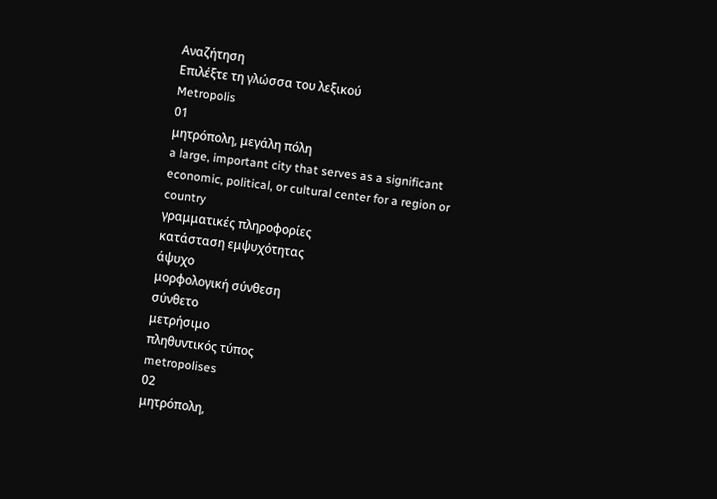Αναζήτηση
Επιλέξτε τη γλώσσα του λεξικού
Metropolis
01
μητρόπολη, μεγάλη πόλη
a large, important city that serves as a significant economic, political, or cultural center for a region or country
γραμματικές πληροφορίες
κατάσταση εμψυχότητας
άψυχο
μορφολογική σύνθεση
σύνθετο
μετρήσιμο
πληθυντικός τύπος
metropolises
02
μητρόπολη,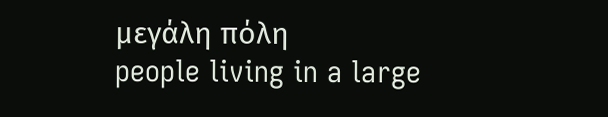μεγάλη πόλη
people living in a large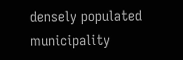densely populated municipality